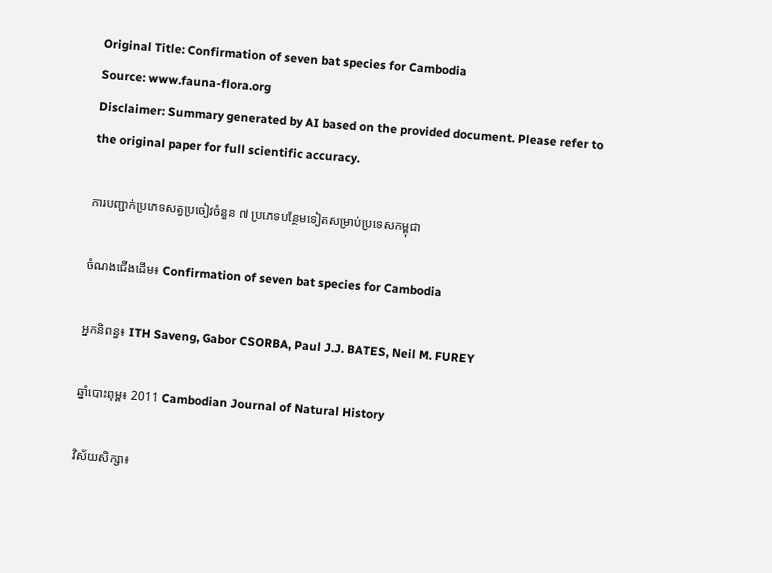Original Title: Confirmation of seven bat species for Cambodia
Source: www.fauna-flora.org
Disclaimer: Summary generated by AI based on the provided document. Please refer to the original paper for full scientific accuracy.

ការបញ្ជាក់ប្រភេទសត្វប្រចៀវចំនួន ៧ ប្រភេទបន្ថែមទៀតសម្រាប់ប្រទេសកម្ពុជា

ចំណងជើងដើម៖ Confirmation of seven bat species for Cambodia

អ្នកនិពន្ធ៖ ITH Saveng, Gabor CSORBA, Paul J.J. BATES, Neil M. FUREY

ឆ្នាំបោះពុម្ព៖ 2011 Cambodian Journal of Natural History

វិស័យសិក្សា៖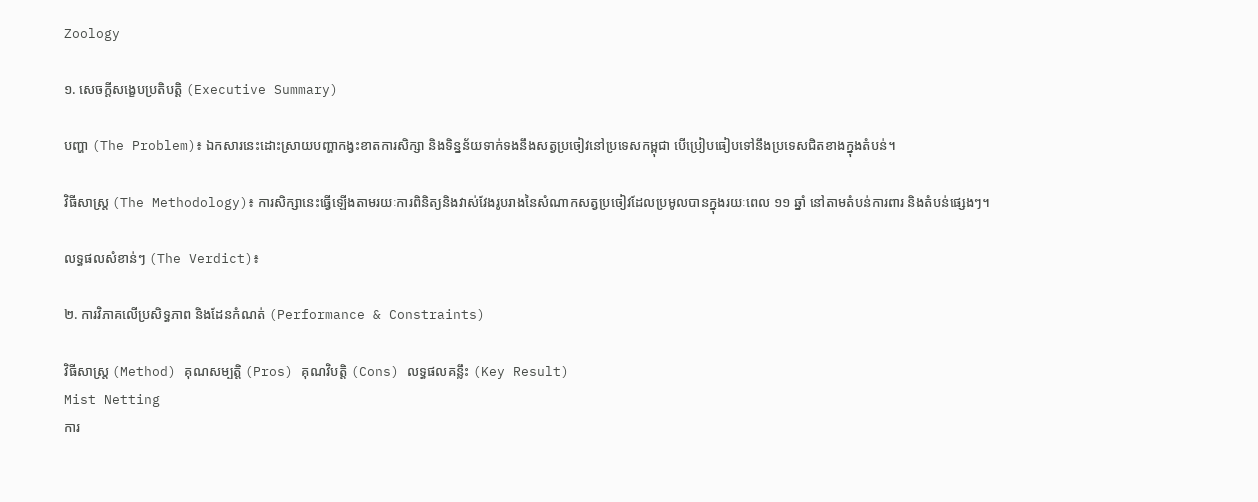Zoology

១. សេចក្តីសង្ខេបប្រតិបត្តិ (Executive Summary)

បញ្ហា (The Problem)៖ ឯកសារនេះដោះស្រាយបញ្ហាកង្វះខាតការសិក្សា និងទិន្នន័យទាក់ទងនឹងសត្វប្រចៀវនៅប្រទេសកម្ពុជា បើប្រៀបធៀបទៅនឹងប្រទេសជិតខាងក្នុងតំបន់។

វិធីសាស្ត្រ (The Methodology)៖ ការសិក្សានេះធ្វើឡើងតាមរយៈការពិនិត្យនិងវាស់វែងរូបរាងនៃសំណាកសត្វប្រចៀវដែលប្រមូលបានក្នុងរយៈពេល ១១ ឆ្នាំ នៅតាមតំបន់ការពារ និងតំបន់ផ្សេងៗ។

លទ្ធផលសំខាន់ៗ (The Verdict)៖

២. ការវិភាគលើប្រសិទ្ធភាព និងដែនកំណត់ (Performance & Constraints)

វិធីសាស្ត្រ (Method) គុណសម្បត្តិ (Pros) គុណវិបត្តិ (Cons) លទ្ធផលគន្លឹះ (Key Result)
Mist Netting
ការ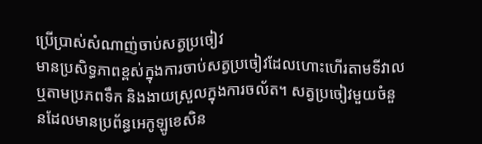ប្រើប្រាស់សំណាញ់ចាប់សត្វប្រចៀវ
មានប្រសិទ្ធភាពខ្ពស់ក្នុងការចាប់សត្វប្រចៀវដែលហោះហើរតាមទីវាល ឬតាមប្រភពទឹក និងងាយស្រួលក្នុងការចល័ត។ សត្វប្រចៀវមួយចំនួនដែលមានប្រព័ន្ធអេកូឡូខេសិន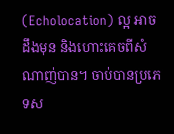(Echolocation) ល្អ អាចដឹងមុន និងហោះគេចពីសំណាញ់បាន។ ចាប់បានប្រភេទស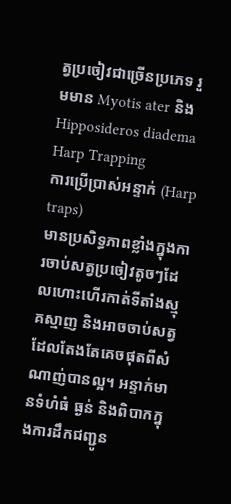ត្វប្រចៀវជាច្រើនប្រភេទ រួមមាន Myotis ater និង Hipposideros diadema
Harp Trapping
ការប្រើប្រាស់អន្ទាក់ (Harp traps)
មានប្រសិទ្ធភាពខ្លាំងក្នុងការចាប់សត្វប្រចៀវតូចៗដែលហោះហើរកាត់ទីតាំងស្មុគស្មាញ និងអាចចាប់សត្វដែលតែងតែគេចផុតពីសំណាញ់បានល្អ។ អន្ទាក់មានទំហំធំ ធ្ងន់ និងពិបាកក្នុងការដឹកជញ្ជូន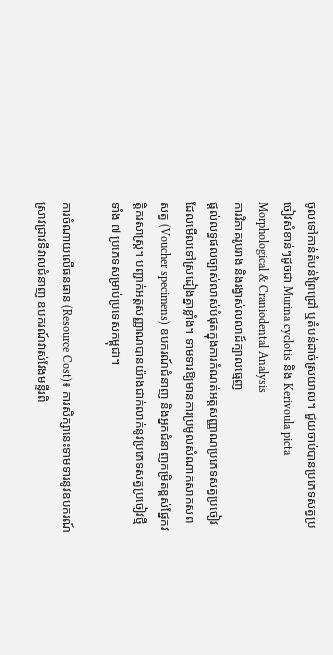ចូលទៅកាន់តំបន់ព្រៃជ្រៅ ឬតំបន់ដាច់ស្រយាល។ ជួយចាប់បានប្រភេទសត្វប្រចៀវសំខាន់ៗដូចជា Murina cyclotis និង Kerivoula picta
Morphological & Craniodental Analysis
ការវិភាគរូបរាង និងរង្វាស់លលាដ៍ក្បាលធ្មេញ
ផ្តល់លទ្ធផលច្បាស់លាស់បំផុតក្នុងការកំណត់អត្តសញ្ញាណប្រភេទសត្វប្រចៀវដែលមើលទៅស្រដៀងគ្នាខ្លាំង។ ទាមទារឱ្យមានការប្រមូលសំណាកសាកសពសត្វ (Voucher specimens) ឧបករណ៍ជំនាញ និងអ្នកជំនាញកម្រិតខ្ពស់ផ្នែកវត្តិករសាស្ត្រ។ បញ្ជាក់អត្តសញ្ញាណបានយ៉ាងជាក់លាក់នូវប្រភេទសត្វប្រចៀវថ្មីទាំង ៧ ប្រភេទសម្រាប់ប្រទេសកម្ពុជា។

ការចំណាយលើធនធាន (Resource Cost)៖ ការសិក្សានេះទាមទារនូវឧបករណ៍ស្រាវជ្រាវទីវាលជំនាញ ឧបករណ៍វាស់វែងមន្ទីរពិ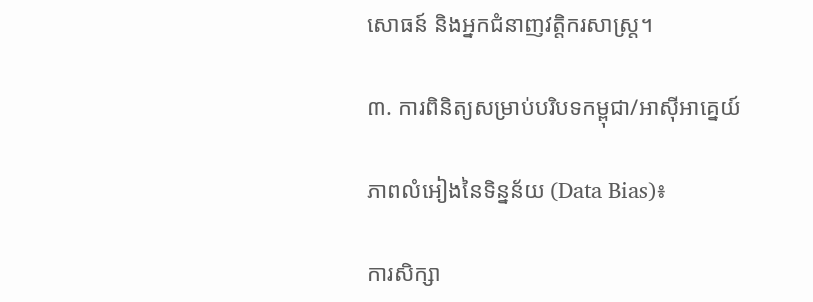សោធន៍ និងអ្នកជំនាញវត្តិករសាស្ត្រ។

៣. ការពិនិត្យសម្រាប់បរិបទកម្ពុជា/អាស៊ីអាគ្នេយ៍

ភាពលំអៀងនៃទិន្នន័យ (Data Bias)៖

ការសិក្សា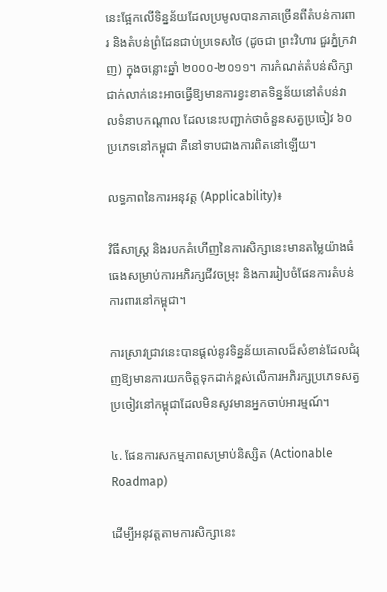នេះផ្អែកលើទិន្នន័យដែលប្រមូលបានភាគច្រើនពីតំបន់ការពារ និងតំបន់ព្រំដែនជាប់ប្រទេសថៃ (ដូចជា ព្រះវិហារ ជួរភ្នំក្រវាញ) ក្នុងចន្លោះឆ្នាំ ២០០០-២០១១។ ការកំណត់តំបន់សិក្សាជាក់លាក់នេះអាចធ្វើឱ្យមានការខ្វះខាតទិន្នន័យនៅតំបន់វាលទំនាបកណ្តាល ដែលនេះបញ្ជាក់ថាចំនួនសត្វប្រចៀវ ៦០ ប្រភេទនៅកម្ពុជា គឺនៅទាបជាងការពិតនៅឡើយ។

លទ្ធភាពនៃការអនុវត្ត (Applicability)៖

វិធីសាស្ត្រ និងរបកគំហើញនៃការសិក្សានេះមានតម្លៃយ៉ាងធំធេងសម្រាប់ការអភិរក្សជីវចម្រុះ និងការរៀបចំផែនការតំបន់ការពារនៅកម្ពុជា។

ការស្រាវជ្រាវនេះបានផ្តល់នូវទិន្នន័យគោលដ៏សំខាន់ដែលជំរុញឱ្យមានការយកចិត្តទុកដាក់ខ្ពស់លើការអភិរក្សប្រភេទសត្វប្រចៀវនៅកម្ពុជាដែលមិនសូវមានអ្នកចាប់អារម្មណ៍។

៤. ផែនការសកម្មភាពសម្រាប់និស្សិត (Actionable Roadmap)

ដើម្បីអនុវត្តតាមការសិក្សានេះ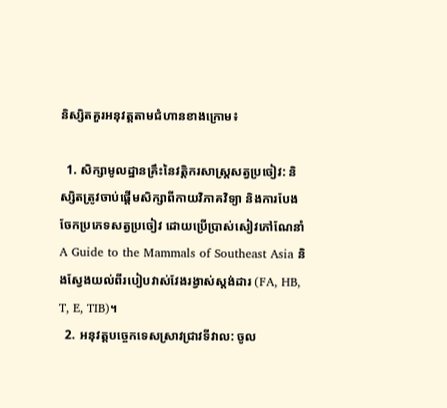និស្សិតគួរអនុវត្តតាមជំហានខាងក្រោម៖

  1. សិក្សាមូលដ្ឋានគ្រឹះនៃវត្តិករសាស្ត្រសត្វប្រចៀវ: និស្សិតត្រូវចាប់ផ្តើមសិក្សាពីកាយវិភាគវិទ្យា និងការបែងចែកប្រភេទសត្វប្រចៀវ ដោយប្រើប្រាស់សៀវភៅណែនាំ A Guide to the Mammals of Southeast Asia និងស្វែងយល់ពីរបៀបវាស់វែងរង្វាស់ស្តង់ដារ (FA, HB, T, E, TIB)។
  2. អនុវត្តបច្ចេកទេសស្រាវជ្រាវទីវាល: ចូល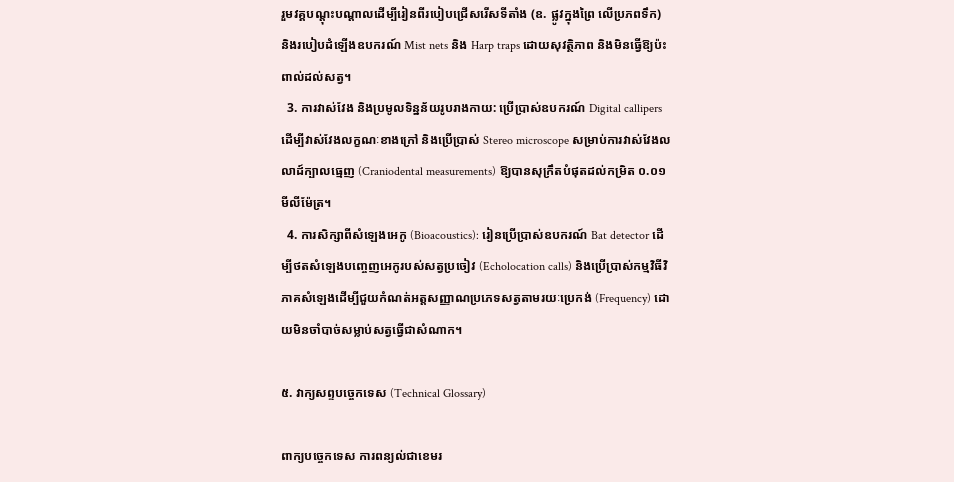រួមវគ្គបណ្តុះបណ្តាលដើម្បីរៀនពីរបៀបជ្រើសរើសទីតាំង (ឧ. ផ្លូវក្នុងព្រៃ លើប្រភពទឹក) និងរបៀបដំឡើងឧបករណ៍ Mist nets និង Harp traps ដោយសុវត្ថិភាព និងមិនធ្វើឱ្យប៉ះពាល់ដល់សត្វ។
  3. ការវាស់វែង និងប្រមូលទិន្នន័យរូបរាងកាយ: ប្រើប្រាស់ឧបករណ៍ Digital callipers ដើម្បីវាស់វែងលក្ខណៈខាងក្រៅ និងប្រើប្រាស់ Stereo microscope សម្រាប់ការវាស់វែងលលាដ៍ក្បាលធ្មេញ (Craniodental measurements) ឱ្យបានសុក្រឹតបំផុតដល់កម្រិត ០.០១ មីលីម៉ែត្រ។
  4. ការសិក្សាពីសំឡេងអេកូ (Bioacoustics): រៀនប្រើប្រាស់ឧបករណ៍ Bat detector ដើម្បីថតសំឡេងបញ្ចេញអេកូរបស់សត្វប្រចៀវ (Echolocation calls) និងប្រើប្រាស់កម្មវិធីវិភាគសំឡេងដើម្បីជួយកំណត់អត្តសញ្ញាណប្រភេទសត្វតាមរយៈប្រេកង់ (Frequency) ដោយមិនចាំបាច់សម្លាប់សត្វធ្វើជាសំណាក។

៥. វាក្យសព្ទបច្ចេកទេស (Technical Glossary)

ពាក្យបច្ចេកទេស ការពន្យល់ជាខេមរ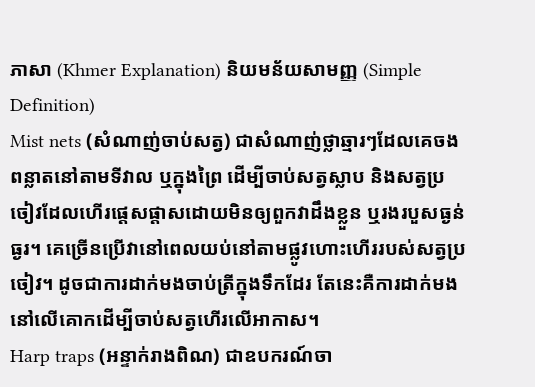ភាសា (Khmer Explanation) និយមន័យសាមញ្ញ (Simple Definition)
Mist nets (សំណាញ់ចាប់សត្វ) ជាសំណាញ់ថ្លាឆ្មារៗដែលគេចងពន្លាតនៅតាមទីវាល ឬក្នុងព្រៃ ដើម្បីចាប់សត្វស្លាប និងសត្វប្រចៀវដែលហើរផ្តេសផ្តាសដោយមិនឲ្យពួកវាដឹងខ្លួន ឬរងរបួសធ្ងន់ធ្ងរ។ គេច្រើនប្រើវានៅពេលយប់នៅតាមផ្លូវហោះហើររបស់សត្វប្រចៀវ។ ដូចជាការដាក់មងចាប់ត្រីក្នុងទឹកដែរ តែនេះគឺការដាក់មងនៅលើគោកដើម្បីចាប់សត្វហើរលើអាកាស។
Harp traps (អន្ទាក់រាងពិណ) ជាឧបករណ៍ចា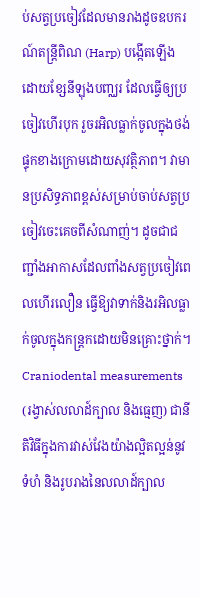ប់សត្វប្រចៀវដែលមានរាងដូចឧបករណ៍តន្ត្រីពិណ (Harp) បង្កើតឡើងដោយខ្សែនីឡុងបញ្ឈរ ដែលធ្វើឲ្យប្រចៀវហើរបុក រួចរអិលធ្លាក់ចូលក្នុងថង់ផ្ទុកខាងក្រោមដោយសុវត្ថិភាព។ វាមានប្រសិទ្ធភាពខ្ពស់សម្រាប់ចាប់សត្វប្រចៀវចេះគេចពីសំណាញ់។ ដូចជាជញ្ជាំងអាកាសដែលពាំងសត្វប្រចៀវពេលហើរលឿន ធ្វើឱ្យវាទាក់និងរអិលធ្លាក់ចូលក្នុងកន្ត្រកដោយមិនគ្រោះថ្នាក់។
Craniodental measurements (រង្វាស់លលាដ៍ក្បាល និងធ្មេញ) ជានីតិវិធីក្នុងការវាស់វែងយ៉ាងល្អិតល្អន់នូវទំហំ និងរូបរាងនៃលលាដ៍ក្បាល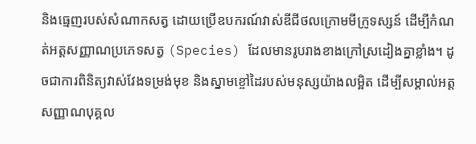និងធ្មេញរបស់សំណាកសត្វ ដោយប្រើឧបករណ៍វាស់ឌីជីថលក្រោមមីក្រូទស្សន៍ ដើម្បីកំណត់អត្តសញ្ញាណប្រភេទសត្វ (Species) ដែលមានរូបរាងខាងក្រៅស្រដៀងគ្នាខ្លាំង។ ដូចជាការពិនិត្យវាស់វែងទម្រង់មុខ និងស្នាមខ្ចៅដៃរបស់មនុស្សយ៉ាងលម្អិត ដើម្បីសម្គាល់អត្តសញ្ញាណបុគ្គល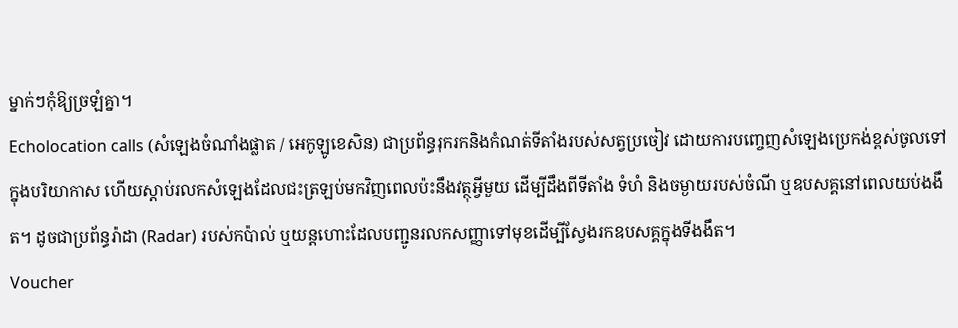ម្នាក់ៗកុំឱ្យច្រឡំគ្នា។
Echolocation calls (សំឡេងចំណាំងផ្លាត / អេកូឡូខេសិន) ជាប្រព័ន្ធរុករកនិងកំណត់ទីតាំងរបស់សត្វប្រចៀវ ដោយការបញ្ចេញសំឡេងប្រេកង់ខ្ពស់ចូលទៅក្នុងបរិយាកាស ហើយស្តាប់រលកសំឡេងដែលជះត្រឡប់មកវិញពេលប៉ះនឹងវត្ថុអ្វីមួយ ដើម្បីដឹងពីទីតាំង ទំហំ និងចម្ងាយរបស់ចំណី ឬឧបសគ្គនៅពេលយប់ងងឹត។ ដូចជាប្រព័ន្ធរ៉ាដា (Radar) របស់កប៉ាល់ ឬយន្តហោះដែលបញ្ជូនរលកសញ្ញាទៅមុខដើម្បីស្វែងរកឧបសគ្គក្នុងទីងងឹត។
Voucher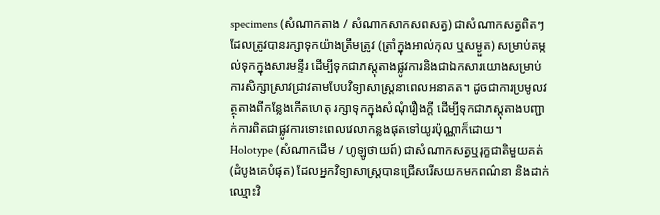specimens (សំណាកតាង / សំណាកសាកសពសត្វ) ជាសំណាកសត្វពិតៗដែលត្រូវបានរក្សាទុកយ៉ាងត្រឹមត្រូវ (ត្រាំក្នុងអាល់កុល ឬសម្ងួត) សម្រាប់តម្កល់ទុកក្នុងសារមន្ទីរ ដើម្បីទុកជាភស្តុតាងផ្លូវការនិងជាឯកសារយោងសម្រាប់ការសិក្សាស្រាវជ្រាវតាមបែបវិទ្យាសាស្ត្រនាពេលអនាគត។ ដូចជាការប្រមូលវត្ថុតាងពីកន្លែងកើតហេតុ រក្សាទុកក្នុងសំណុំរឿងក្តី ដើម្បីទុកជាភស្តុតាងបញ្ជាក់ការពិតជាផ្លូវការទោះពេលវេលាកន្លងផុតទៅយូរប៉ុណ្ណាក៏ដោយ។
Holotype (សំណាកដើម / ហូឡូថាយព៍) ជាសំណាកសត្វឬរុក្ខជាតិមួយគត់ (ដំបូងគេបំផុត) ដែលអ្នកវិទ្យាសាស្ត្របានជ្រើសរើសយកមកពណ៌នា និងដាក់ឈ្មោះវិ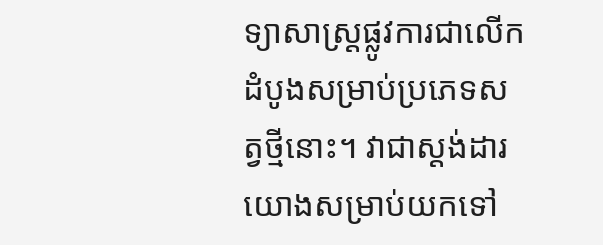ទ្យាសាស្ត្រផ្លូវការជាលើកដំបូងសម្រាប់ប្រភេទសត្វថ្មីនោះ។ វាជាស្តង់ដារយោងសម្រាប់យកទៅ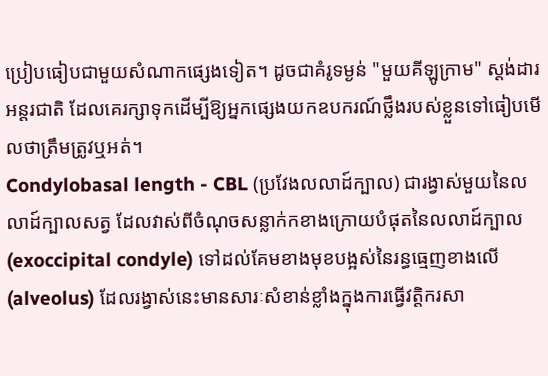ប្រៀបធៀបជាមួយសំណាកផ្សេងទៀត។ ដូចជាគំរូទម្ងន់ "មួយគីឡូក្រាម" ស្តង់ដារអន្តរជាតិ ដែលគេរក្សាទុកដើម្បីឱ្យអ្នកផ្សេងយកឧបករណ៍ថ្លឹងរបស់ខ្លួនទៅធៀបមើលថាត្រឹមត្រូវឬអត់។
Condylobasal length - CBL (ប្រវែងលលាដ៍ក្បាល) ជារង្វាស់មួយនៃលលាដ៍ក្បាលសត្វ ដែលវាស់ពីចំណុចសន្លាក់កខាងក្រោយបំផុតនៃលលាដ៍ក្បាល (exoccipital condyle) ទៅដល់គែមខាងមុខបង្អស់នៃរន្ធធ្មេញខាងលើ (alveolus) ដែលរង្វាស់នេះមានសារៈសំខាន់ខ្លាំងក្នុងការធ្វើវត្តិករសា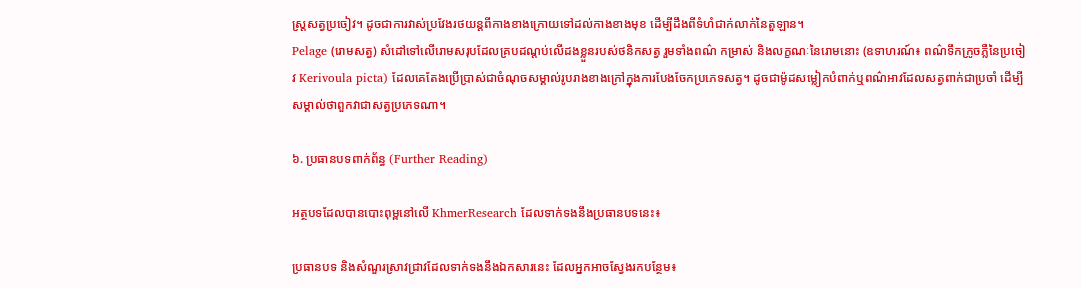ស្ត្រសត្វប្រចៀវ។ ដូចជាការវាស់ប្រវែងរថយន្តពីកាងខាងក្រោយទៅដល់កាងខាងមុខ ដើម្បីដឹងពីទំហំជាក់លាក់នៃតួឡាន។
Pelage (រោមសត្វ) សំដៅទៅលើរោមសរុបដែលគ្របដណ្តប់លើដងខ្លួនរបស់ថនិកសត្វ រួមទាំងពណ៌ កម្រាស់ និងលក្ខណៈនៃរោមនោះ (ឧទាហរណ៍៖ ពណ៌ទឹកក្រូចភ្លឺនៃប្រចៀវ Kerivoula picta) ដែលគេតែងប្រើប្រាស់ជាចំណុចសម្គាល់រូបរាងខាងក្រៅក្នុងការបែងចែកប្រភេទសត្វ។ ដូចជាម៉ូដសម្លៀកបំពាក់ឬពណ៌អាវដែលសត្វពាក់ជាប្រចាំ ដើម្បីសម្គាល់ថាពួកវាជាសត្វប្រភេទណា។

៦. ប្រធានបទពាក់ព័ន្ធ (Further Reading)

អត្ថបទដែលបានបោះពុម្ពនៅលើ KhmerResearch ដែលទាក់ទងនឹងប្រធានបទនេះ៖

ប្រធានបទ និងសំណួរស្រាវជ្រាវដែលទាក់ទងនឹងឯកសារនេះ ដែលអ្នកអាចស្វែងរកបន្ថែម៖